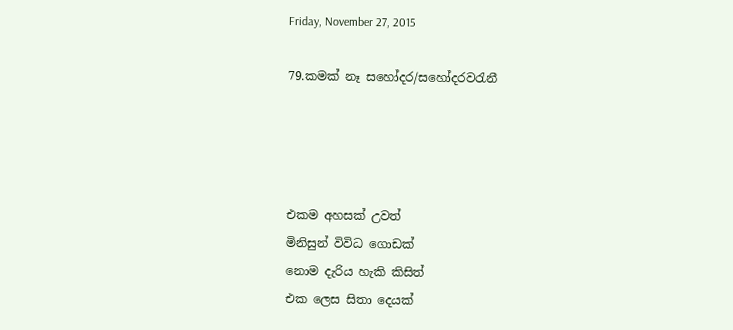Friday, November 27, 2015

79.කමක් නෑ සහෝදර/ස‍හෝදරවරැනී




එකම අහසක් උවත්
මිනිසුන් විවිධ ගොඩක්
නොම දැරිය හැකි කිසිත්
එක ලෙස සිතා දෙයක්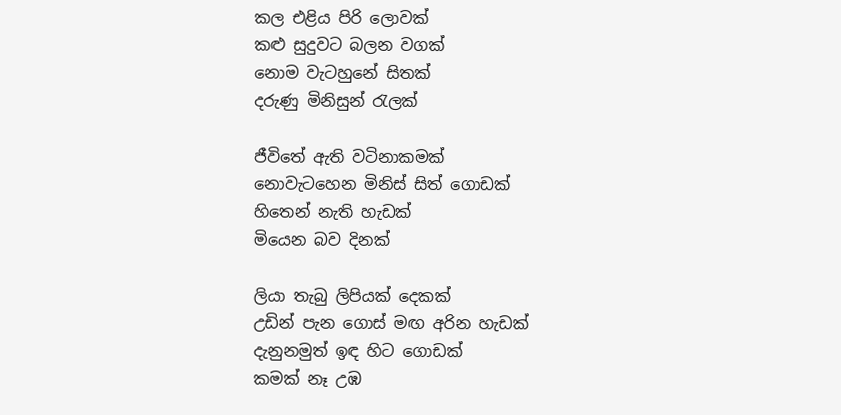කල එළිය පිරි ලොවක්
කළු සුදුවට බලන වගක්
නොම වැටහුනේ සිතක්
දරුණු මිනිසුන් රැලක්

ජීවිතේ ඇති වටිනාකමක්
නොවැටහෙන මිනිස් සිත් ගොඩක්
හිතෙන් නැති හැඩක්
මියෙන බව දිනක්

ලියා තැබු ලිපියක් දෙකක්
උඩින් පැන ගොස් මඟ අරින හැඩක්
දැනුනමුත් ඉඳ හිට ගොඩක්
කමක් නෑ උඹ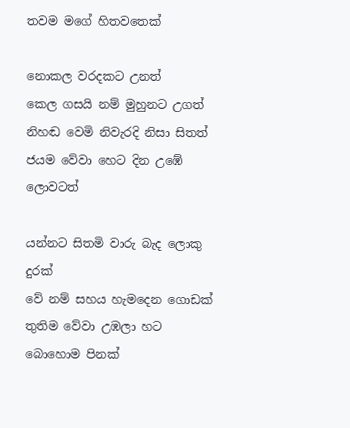තවම මගේ හිතවතෙක්

නොකල වරදකට උනත්
කෙල ගසයි නම් මුහුනට උගත්
නිහඬ වෙමි නිවැරදි නිසා සිතත්
ජයම වේවා හෙට දින උඹේ ලොවටත්

යන්නට සිතමි වාරු බැද ලොකු දුරක්
වේ නම් සහය හැමදෙන ගොඩක්
තුතිම වේවා උඹලා හට බොහොම පිනක්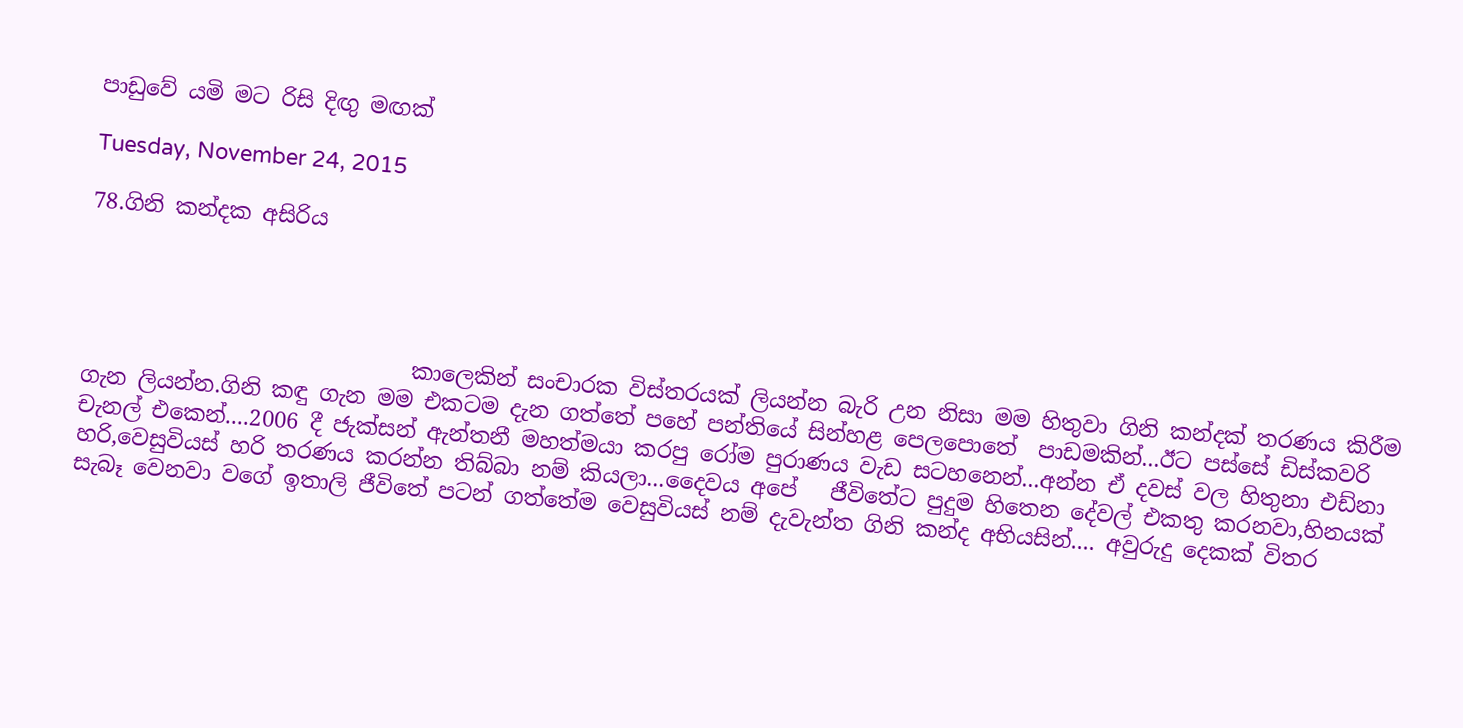පාඩුවේ යමි මට රිසි දිඟු මඟක්

Tuesday, November 24, 2015

78.ගිනි කන්දක අසිරිය




                              කාලෙකින් සංචාරක විස්තරයක් ලියන්න බැරි උන නිසා මම හිතුවා ගිනි කන්දක් තරණය කිරීම ගැන ලියන්න.ගිනි කඳු ගැන මම එකටම දැන ගත්තේ පහේ පන්තියේ සින්හළ පෙලපොතේ  පාඩමකින්...ඊට පස්සේ ඩිස්කවරි චැනල් එකෙන්....2006 දී ජැක්සන් ඇන්තනී මහත්මයා කරපු රෝම පුරාණය වැඩ සටහනෙන්...අන්න ඒ දවස් වල හිතුනා එඩ්නා හරි,වෙසුවියස් හරි තරණය කරන්න තිබ්බා නම් කියලා...දෛවය අපේ   ජීවිතේට පුදුම හිතෙන දේවල් එකතු කරනවා,හිනයක් සැබෑ වෙනවා වගේ ඉතාලි ජීවිතේ පටන් ගත්තේම වෙසුවියස් නම් දැවැන්ත ගිනි කන්ද අභියසින්.... අවුරුදු දෙකක් විතර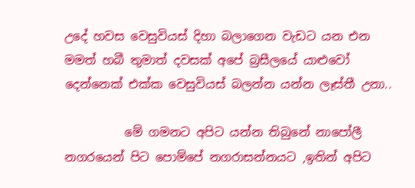උදේ හවස වෙසුවියස් දිහා බලාගෙන වැඩට යන එන මමත් හබී තුමාත් දවසක් අපේ බ්‍රසීලයේ යාළුවෝ දෙන්නෙක් එක්ක වෙසුවියස් බලන්න යන්න ලෑස්තී උනා..

          මේ ගමනට අපිට යන්න තිබුනේ නාපෝලී නගරයෙන් පිට පොම්පේ නගරාසන්නයට ,ඉතින් අපිට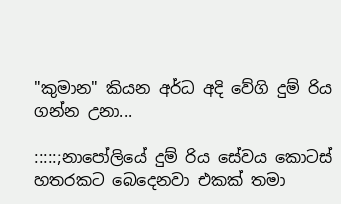"කුමාන" කියන අර්ධ අදි වේගි දුම් රිය ගන්න උනා...

:::::;නාපෝලියේ දුම් රිය සේවය කොටස් හතරකට බෙදෙනවා එකක් තමා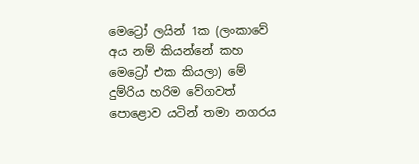මෙට්‍රෝ ලයින් 1ක (ලංකාවේ අය නම් කියන්නේ කහ මෙට්‍රෝ එක කියලා) මේ දුම්රිය හරිම වේගවත් පොළොව යටින් තමා නගරය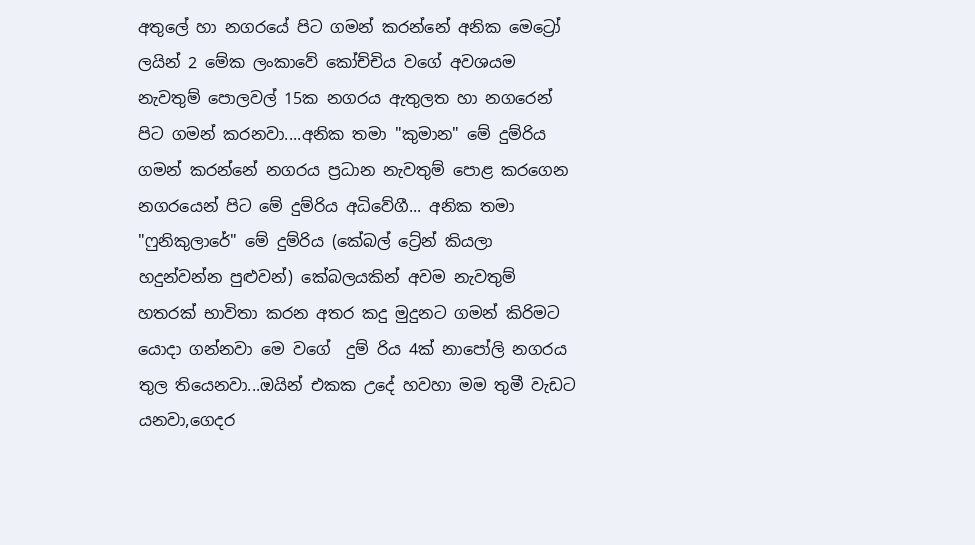අතුලේ හා නගරයේ පිට ගමන් කරන්නේ අනික මෙට්‍රෝ ලයින් 2 මේක ලංකාවේ කෝච්චිය වගේ අවශයම නැවතුම් පොලවල් 15ක නගරය ඇතුලත හා නගරෙන් පිට ගමන් කරනවා....අනික තමා "කුමාන" මේ දුම්රිය ගමන් කරන්නේ නගරය ප්‍රධාන නැවතුම් පොළ කරගෙන නගරයෙන් පිට මේ දුම්රිය අධිවේගී... අනික තමා
"ෆුනිකුලාරේ" මේ දුම්රි‍ය (කේබල් ට්‍රේන් කියලා හදුන්වන්න පුළුවන්) කේබලයකින් අවම නැවතුම් හතරක් භාවිතා කරන අතර කදු මුදුනට ගමන් කිරිමට යොදා ගන්නවා මෙ වගේ  දුම් රිය 4ක් නාපෝලි නගරය තුල තියෙනවා...ඔයින් එකක උදේ හවහා මම තුමී වැඩට යනවා,ගෙදර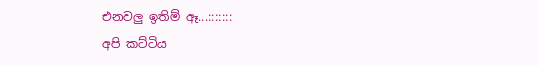එනවලු ඉතිම් ඈ...:::::::
අපි කට්ටිය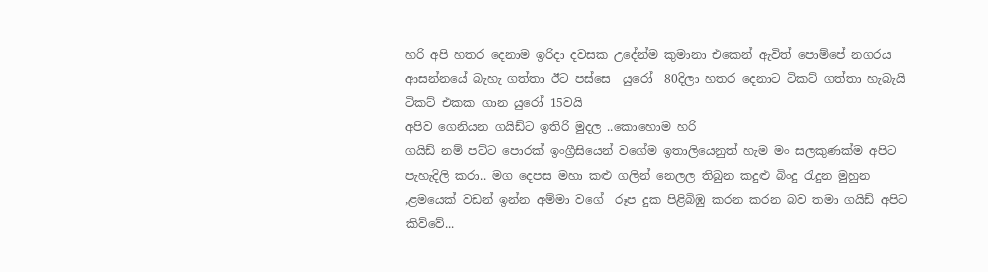හරි අපි හතර දෙනාම ඉරිදා දවසක උදේන්ම කුමානා එකෙන් ඇවිත් පොම්පේ නගරය ආසන්නයේ බැහැ ගත්තා ඊට පස්සෙ  යුරෝ  80දිලා හතර දෙනාට ටිකට් ගත්තා හැබැයි ටිකට් එකක ගාන යුරෝ 15වයි
අපිව ගෙනියන ගයිඩ්ට ඉතිරි මුදල ..කොහොම හරි
ගයිඩ් නම් පට්ට පොරක් ඉංග්‍රීසියෙන් වගේම ඉතාලියෙනුත් හැම මං සලකුණක්ම අපිට පැහැදිලි කරා.. මග දෙපස මහා කළු ගලින් නෙලල තිබුන කදුළු බිංදු රැදුන මුහුන ,ළමයෙක් වඩන් ඉන්න අම්මා වගේ  රූප දුක පිළිබිඹු කරන කරන බව තමා ගයිඩ් අපිට කිව්වේ...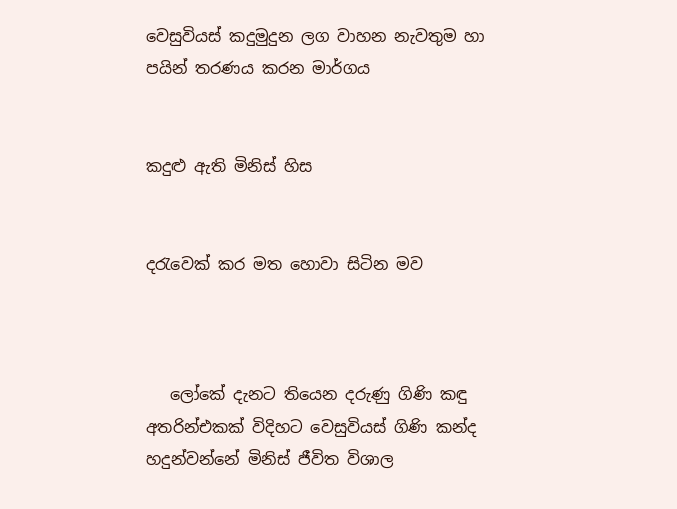වෙසුවියස් කදුමුදුන ලග වාහන නැවතුම හා පයින් තරණය කරන මාර්ගය


කදුළු ඇති මිනිස් හිස


දරැවෙක් කර මත හොවා සිටින මව



   ලෝකේ දැනට තියෙන දරුණු ගිණි කඳු අතරින්එකක් විදිහට වෙසුවියස් ගිණි කන්ද හදුන්වන්නේ මිනිස් ජීවිත විශාල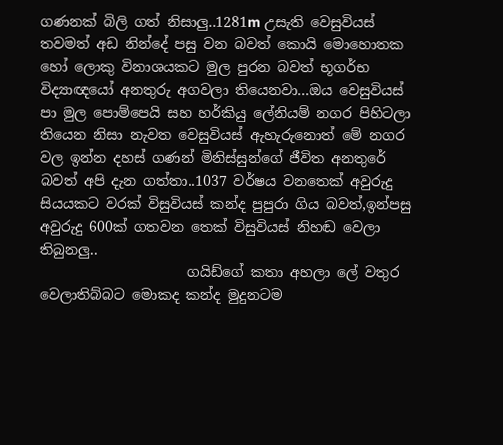ගණනක් බිලි ගත් නිසාලු..1281m උසැති වෙසුවියස් තවමත් අඩ නින්දේ පසු වන බවත් කොයි මොහොතක හෝ ලොකු විනාශයකට මුල පුරන බවත් භූගර්භ විද්‍යාඥයෝ අනතුරු අගවලා තියෙනවා...ඔය වෙසුවියස් පා මුල පොම්පෙයි සහ හර්කියු ලේනියම් නගර පිහිටලා තියෙන නිසා නැවත වෙසුවියස් ඇහැරුනොත් මේ නගර වල ඉන්න දහස් ගණන් මිනිස්සුන්ගේ ජීවිත අනතුරේ බවත් අපි දැන ගත්තා..1037 වර්ෂය වනතෙක් අවුරුදු සියයකට වරක් විසුවියස් කන්ද පුපුරා ගිය බවත්,ඉන්පසු අවුරුදු 600ක් ගතවන තෙක් විසුවියස් නිහඬ වෙලා තිබුනලු..
                     ගයිඩ්ගේ කතා අහලා ලේ වතුර වෙලාතිබ්බට මොකද කන්ද මුදුනටම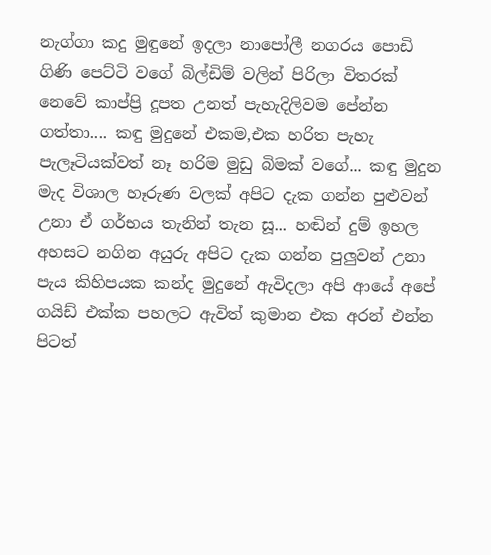නැග්ගා කදු මුඳුනේ ඉදලා නාපෝලී නගරය පොඩි ගිණි පෙට්ටි වගේ බිල්ඩිම් වලින් පිරිලා විතරක් නෙවේ කාප්ප්‍රි දූපත උනත් පැහැදිලිවම පේන්න ගත්තා.... කඳු මුදුනේ එකම,එක හරිත පැහැ පැලෑටියක්වත් නෑ හරිම මුඩු බිමක් වගේ... කඳු මුදුන මැද විශාල හෑරුණ වලක් අපිට දැක ගන්න පුළුවන් උනා ඒ ගර්භය තැනින් තැන සූ... හඬින් දුම් ඉහල අහසට නගින අයුරු අපිට දැක ගන්න පුලුවන් උනා පැය කිහිපයක කන්ද මුදුනේ ඇවිදලා අපි ආයේ අපේ ගයිඩ් එක්ක පහලට ඇවිත් කුමාන එක අරන් එන්න පිටත්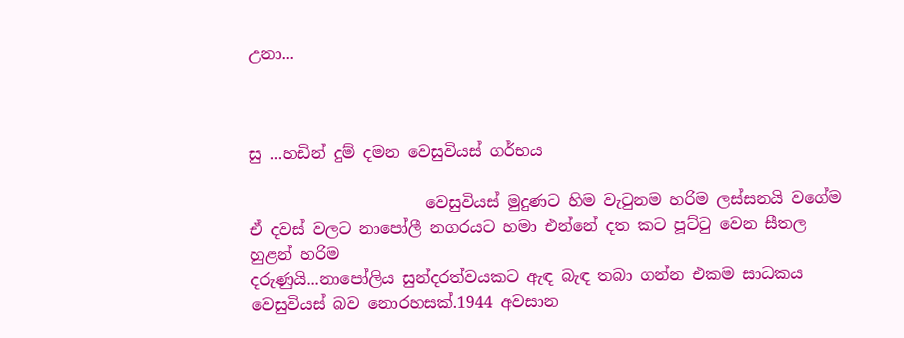උනා...



සු ...හඩින් දුම් දමන වෙසුවියස් ගර්භය

                      වෙසුවියස් මුදුණට හිම වැටුනම හරිම ලස්සනයි වගේම ඒ දවස් වලට නාපෝලී නගරයට හමා එන්නේ දත කට පූට්ටු වෙන සීතල හුළන් හරිම
දරුණුයි...නාපෝලිය සුන්දරත්වයකට ඇඳ බැඳ තබා ගන්න එකම සාධකය වෙසුවියස් බව නොරහසක්.1944 අවසාන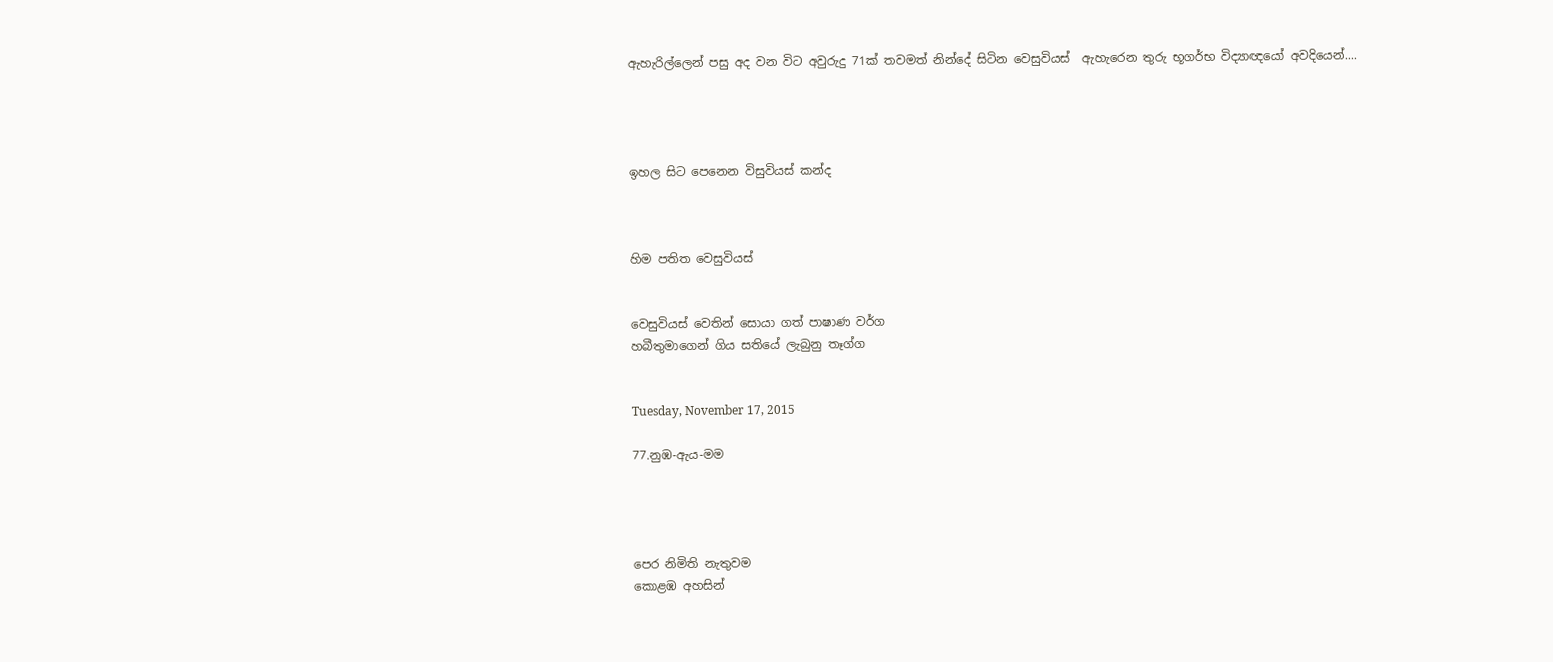ඇහැරිල්ලෙන් පසු අද වන විට අවුරුදු 71ක් තවමත් නින්දේ සිටින වෙසුවියස්  ඇහැරෙන තුරු භූගර්භ විද්‍යාඥයෝ අවදියෙන්....




ඉහල සිට පෙනෙන විසුවියස් කන්ද



හිම පතිත වෙසුවියස්


වෙසුවියස් වෙතින් සොයා ගත් පාෂාණ වර්ග
හබීතුමාගෙන් ගිය සතියේ ලැබුනු තෑග්ග


Tuesday, November 17, 2015

77.නුඹ-ඇය-මම




පෙර නිමිති නැතුවම
කොළඹ අහසින්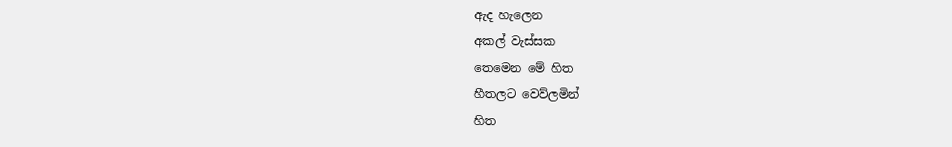ඇද හැලෙන
අකල් වැස්සක
තෙමෙන මේ හිත
හීතලට වෙව්ලමින්
හිත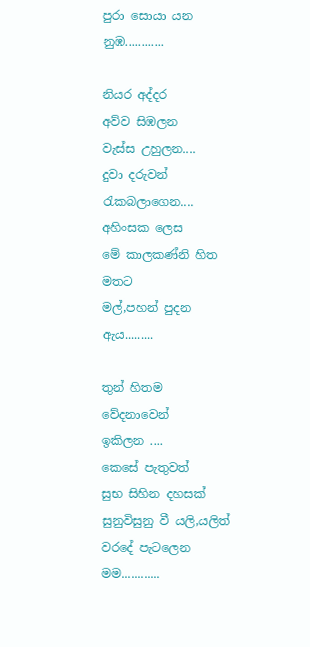පුරා සොයා යන
නුඹ............

නියර අද්දර
අව්ව සිඹලන
වැස්ස උහුලන....
දුවා දරුවන්
රැකබලාගෙන....
අහිංසක ලෙස
මේ කාලකණ්නි හිත මතට
මල්,පහන් පුදන
ඇය.........

තුන් හිතම
වේදනාවෙන්
ඉකිලන ....
කෙසේ පැතුවත්
සුභ සිහින දහසක්
සුනුවිසුනු වී යලි,යලිත්
වරදේ පැටලෙන
මම............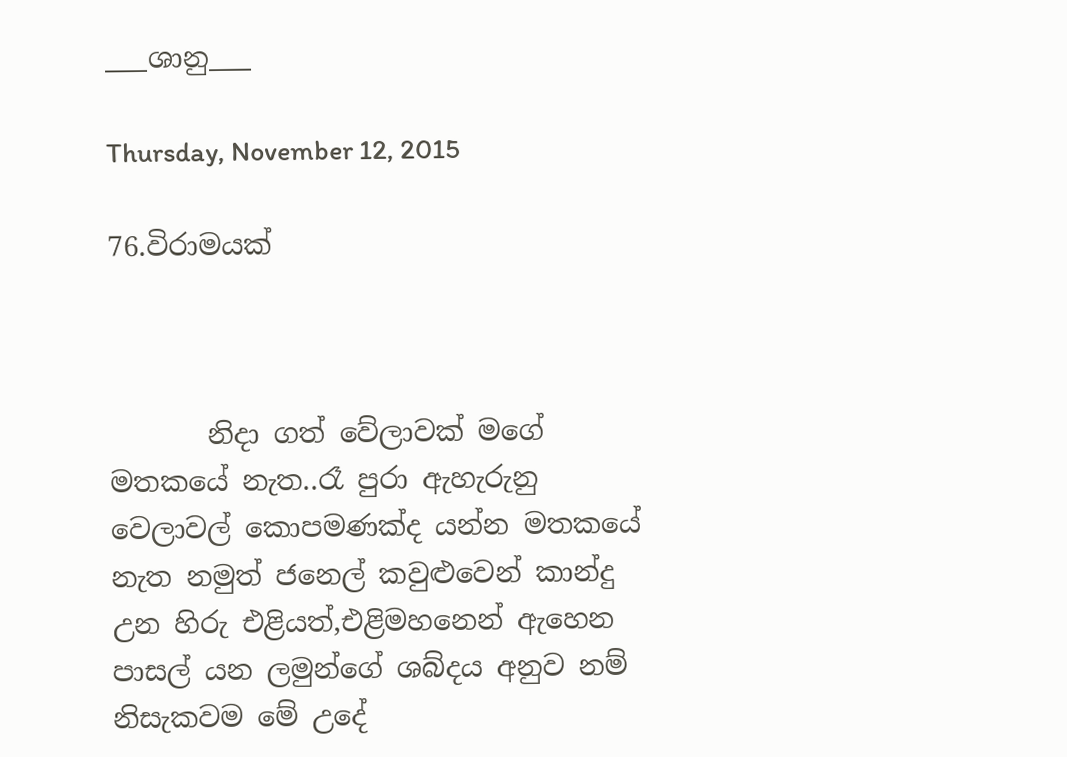___ශානු___

Thursday, November 12, 2015

76.විරාමයක්



       නිදා ගත් වේලාවක් මගේ මතකයේ නැත..රෑ පුරා ඇහැරුනු වෙලාවල් කොපමණක්ද යන්න මතකයේ නැත නමුත් ජනෙල් කවුළුවෙන් කාන්දු උන හිරු එළියත්,එළිමහනෙන් ඇහෙන පාසල් යන ලමුන්ගේ ශබ්දය අනුව නම් නිසැකවම මේ උදේ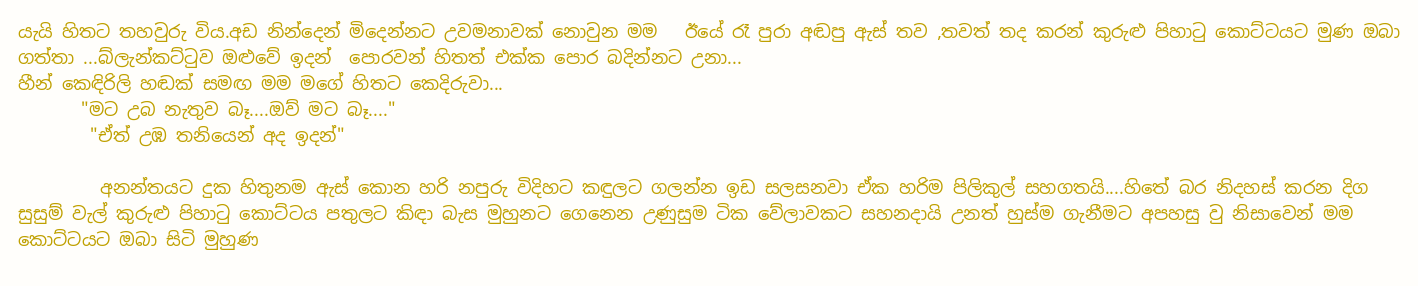යැයි හිතට තහවුරු විය.අඩ නින්දෙන් මිදෙන්නට උවමනාවක් නොවුන මම   ඊයේ රෑ පුරා අඬපු ඇස් තව ,තවත් තද කරන් කුරුළු පිහාටු කොට්ටයට මුණ ඔබා ගත්තා ...බ්ලැන්කට්ටුව ඔළුවේ ඉදන්  පොරවන් හිතත් එක්ක පොර බදින්නට උනා...
හීන් කෙඳිරිලි හඬක් සමඟ මම මගේ හිතට කෙදිරුවා...
       "මට උබ නැතුව බෑ....ඔව් මට බෑ...."
        "ඒත් උඹ තනියෙන් අද ඉදන්"

         අනන්තයට දුක හිතුනම ඇස් කොන හරි නපුරු විදිහට කඳුලට ගලන්න ඉඩ සලසනවා ඒක හරිම පිලිකුල් සහගතයි....හිතේ බර නිදහස් කරන දිග සුසුම් වැල් කුරුළු පිහාටු කොට්ටය පතුලට කිඳා බැස මුහුනට ගෙනෙන උණුසුම ටික වේලාවකට සහනදායි උනත් හුස්ම ගැනීමට අපහසු වු නිසාවෙන් මම කොට්ටයට ඔබා සිටි මුහුණ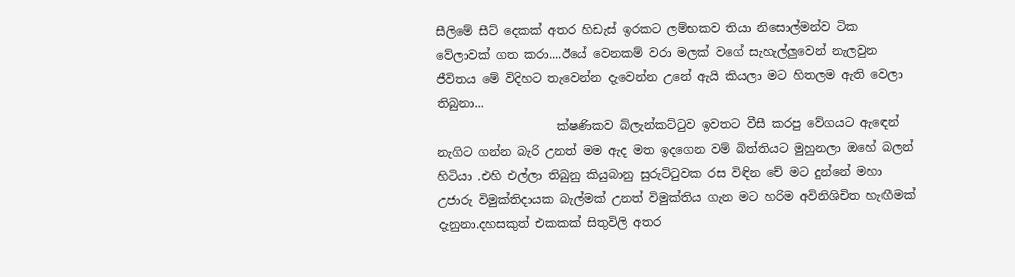සීලිමේ සීට් දෙකක් අතර හිඩැස් ඉරකට ලම්භකව තියා නිසොල්මන්ව ටික වේලාවක් ගත කරා....ඊයේ වෙනකම් වරා මලක් වගේ සැහැල්ලුවෙන් නැලවුන ජීවිතය මේ විදිහට තැවෙන්න දැවෙන්න උනේ ඇයි කියලා මට හිතලම ඇති වෙලා තිබුනා...
                    ක්ෂණිකව බ්ලැන්කට්ටුව ඉවතට වීසී කරපු වේගයට ඇඳෙන් නැගිට ගන්න බැරි උනත් මම ඇද මත ඉදගෙන වම් බිත්තියට මුහුනලා ඔහේ බලන් හිටියා .එහි එල්ලා තිබුනු කියුබානු සුරුට්ටුවක රස විඳින චේ මට දුන්නේ මහා උජාරු විමුක්තිදායක බැල්මක් උනත් විමුක්තිය ගැන මට හරිම අවිනිශිචිත හැඟීමක් දැනුනා.දහසකුත් එකකක් සිතුවිලි අතර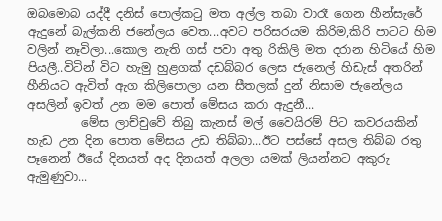ඔබමොබ යද්දී දනිස් පොල්කටු මත අල්ල තබා වාරෑ ගෙන හීන්සැරේ ඇදුනේ බැල්කනි ජනේලය වෙත...අවට පරිසරයම කිරිම,කිරි පාටට හිම වලින් නෑවිලා...කොල නැති ගස් පවා අතු රිකිලි මත දරාන හිටියේ හිම පියලී..විටින් විට හැමු හුළගක් දඩබ්බර ලෙස ජැනෙල් හිඩැස් අතරින් හීනියට ඇවිත් ඇග කිලිපොලා යන සීතලක් දුන් නිසාම ජැනේලය අසලින් ඉවත් උන මම පොත් මේසය කරා ඇදුනී...
         මේස ලාච්චුවේ තිබු කැනස් මල් වෛයිරම් පිට කවරයකින් හැඩ උන දින පොත මේසය උඩ තිබ්බා...ඊට පස්සේ අසල තිබ්බ රතු පෑනෙන් ඊයේ දිනයත් අද දිනයත් අලලා යමක් ලියන්නට අකුරු ඇමුණුවා...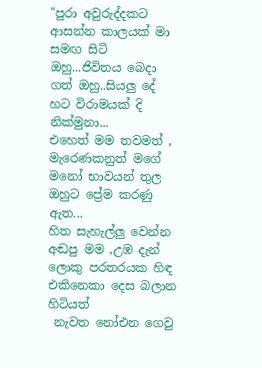"පුරා අවුරුද්දකට ආසන්න කාලයක් මා සමඟ සිටි ඔහු...ජිවිතය බෙදා ගත් ඔහු..සියලු දේ හට විරාමයක් දි නික්මුනා...
එහෙත් මම තවමත් ,
මැරෙණකනුත් මගේ මනෝ භාවයන් තුල ඔහුට ප්‍රේම කරණු ඇත...
හිත සැහැල්ලු වෙන්න අඬපු මම ,උඹ දැන් ලොකු පරතරයක හිඳ එකිනෙකා දෙස බලාන හිටියත්
 නැවත නෝඑන ගෙවු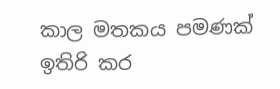කාල මතකය පමණක් ඉතිරි කර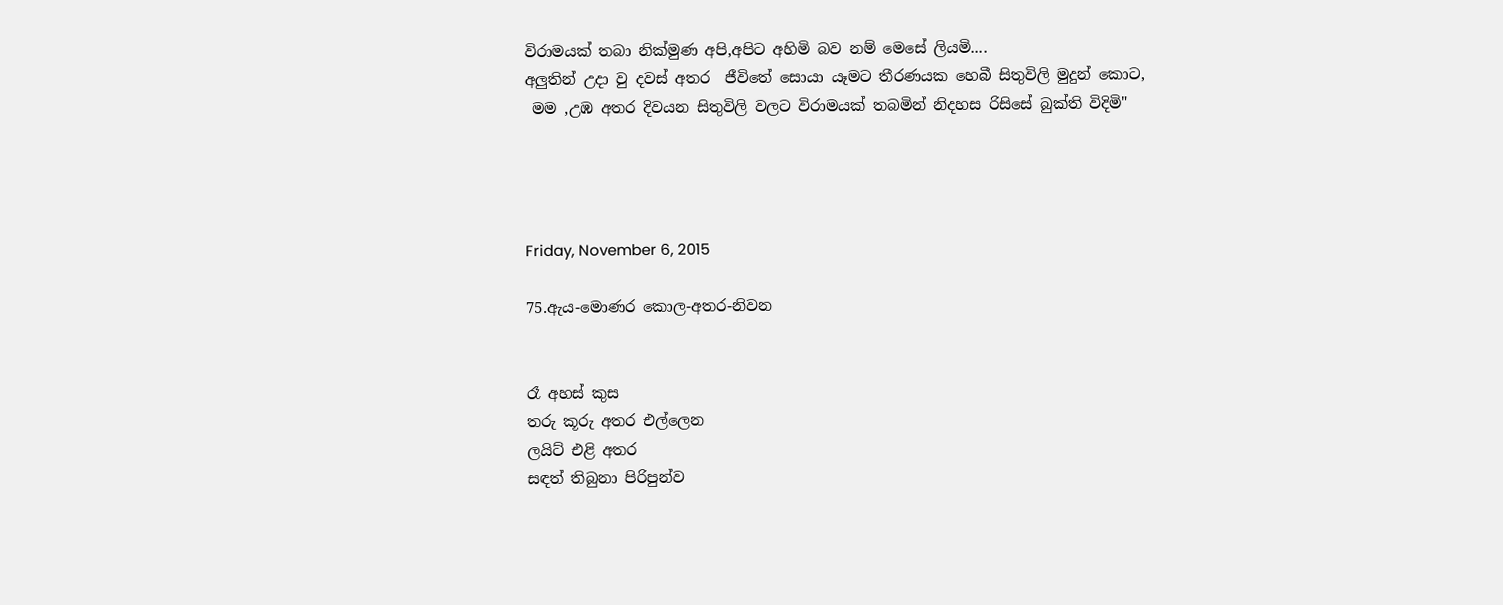විරාමයක් තබා නික්මුණ අපි,අපිට අහිමි බව නම් මෙසේ ලියමි....
අලුතින් උදා වු දවස් අතර  ජීවිතේ සොයා යෑමට තීරණයක හෙබී සිතුවිලි මුදුන් කොට,
 මම ,උඹ අතර දිවයන සිතුවිලි වලට විරාමයක් තබමින් නිදහස රිසිසේ බුක්ති විදිමි"




Friday, November 6, 2015

75.ඇය-මොණර කොල-අතර-නිවන


රෑ අහස් කුස
තරු කූරු අතර එල්ලෙන
ලයිට් එළි අතර
සඳත් තිබුනා පිරිපුන්ව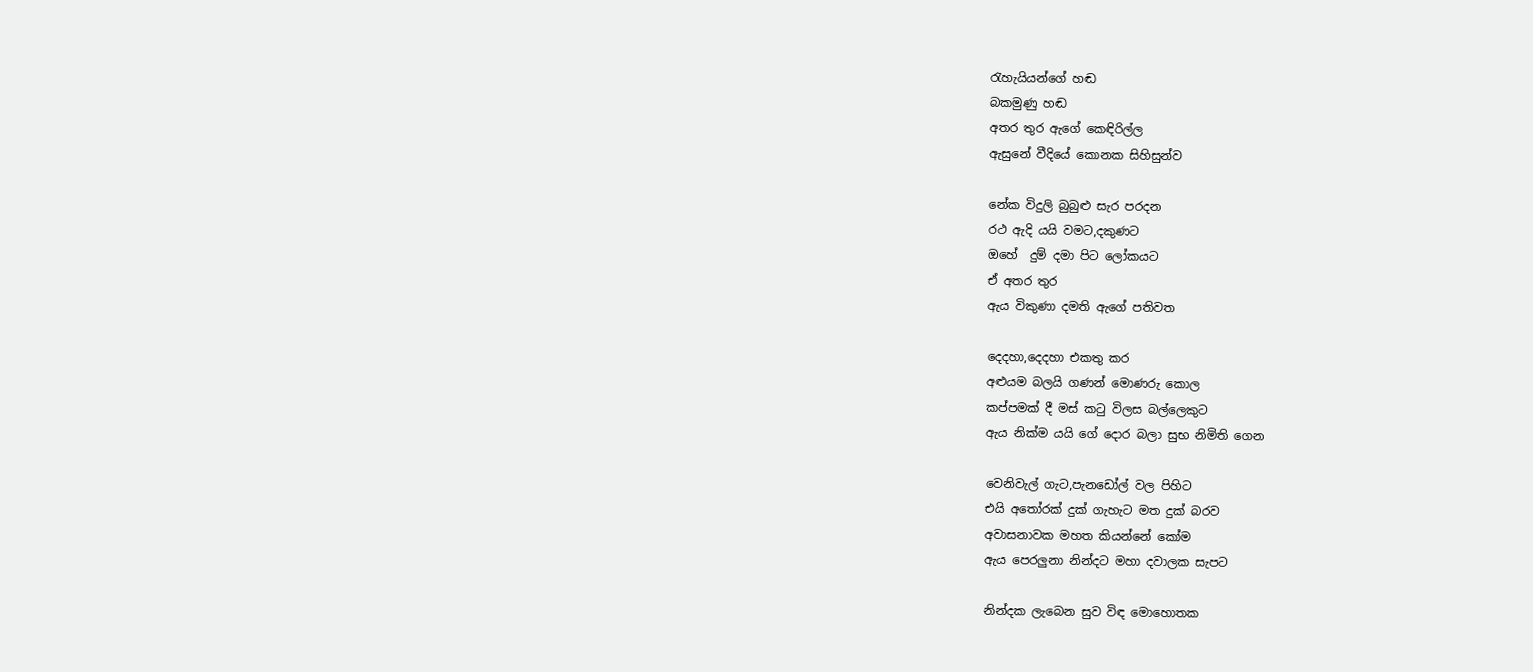රැහැයියන්ගේ හඬ
බකමුණු හඬ
අතර තුර ඇගේ කෙඳිරිල්ල
ඇසුනේ වීදියේ කොනක සිහිසුන්ව

නේක විදුලි බුබුළු සැර පරදන
රථ ඇදි යයි වමට,දකුණට
ඔහේ  දුම් දමා පිට ලෝකයට
ඒ අතර තුර
ඇය විකුණා දමති ඇගේ පතිවත

දෙදහා,දෙදහා එකතු කර
අළුයම බලයි ගණන් මොණරු කොල
කප්පමක් දී මස් කටු විලස බල්ලෙකුට
ඇය නික්ම යයි ගේ දොර බලා සුභ නිමිති ගෙන

වෙනිවැල් ගැට,පැනඩෝල් වල පිහිට
එයි අතෝරක් දුක් ගැහැට මත දුක් බරව
අවාසනාවක මහත කියන්නේ කෝම
ඇය පෙරලුනා නින්දට මහා දවාලක සැපට

නින්දක ලැබෙන සුව විඳ මොහොතක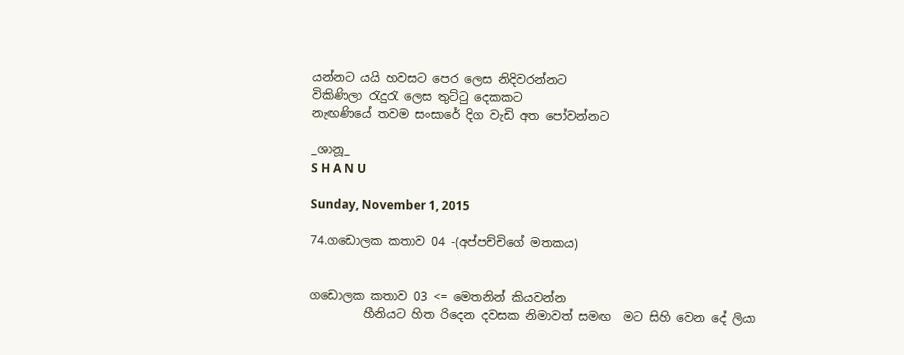යන්නට යයි හවසට පෙර ලෙස නිදිවරන්නට
විකිණිලා රැදුරැ ලෙස තුට්ටු දෙකකට
නැඟණියේ තවම සංසාරේ දිග වැඩි අත පෝවන්නට

_ශානූ_
S H A N U

Sunday, November 1, 2015

74.ගඩොලක කතාව 04 -(අප්පච්චිගේ මතකය)


ගඩොලක කතාව 03 <= මෙතනින් කියවන්න
         හීනියට හිත රිදෙන දවසක නිමාවත් සමඟ  මට සිහි වෙන දේ ලියා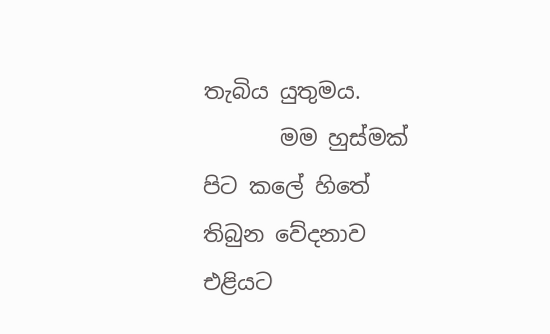තැබිය යුතුමය.
       මම හුස්මක් පිට කලේ හිතේ තිබුන වේදනාව එළියට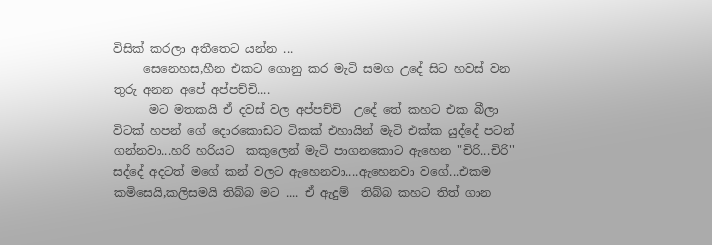විසික් කරලා අතීතෙට යන්න ...
     සෙනෙහස,හීන එකට ගොනු කර මැටි සමග උදේ සිට හවස් වන තුරු අනන අපේ අප්පච්චි....
      මට මතකයි ඒ දවස් වල අප්පච්චි  උදේ තේ කහට එක බීලා විටක් හපන් ගේ දොරකොඩට ටිකක් එහායින් මැටි එක්ක යුද්දේ පටන් ගන්නවා...හරි හරියට  කකුලෙන් මැටි පාගනකොට ඇහෙන "චිරි...චිරි'' සද්දේ අදටත් මගේ කන් වලට ඇහෙනවා....ඇහෙනවා වගේ...එකම කමිසෙයි,කලිසමයි තිබ්බ මට .... ඒ ඇදුම්  තිබ්බ කහට තිත් ගාන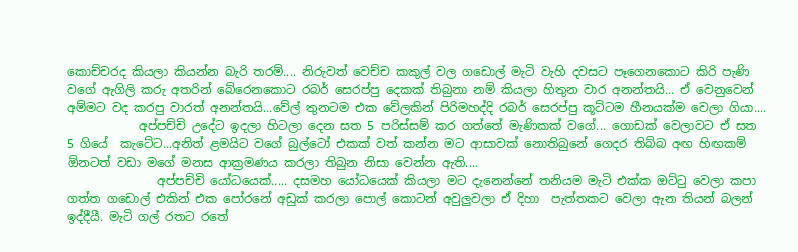කොච්චරද කියලා කියන්න බැරි තරම්.... නිරුවත් වෙච්ච කකුල් වල ගඩොල් මැටි වැහි දවසට පෑගෙනකොට කිරි පැණි වගේ ඇගිලි කරු අතරින් බේරෙනකොට රබර් සෙරප්පු දෙකක් තිබුනා නම් කියලා හිතුන වාර අනන්තයි... ඒ වෙනුවෙන් අම්මට වද කරපු වාරත් අනන්තයි...වේල් තුනටම එක වේලකින් පිරිමහද්දි රබර් සෙරප්පු කූට්ටම හීනයක්ම වෙලා ගියා....
            අප්පච්චි උදේට ඉදලා හිටලා දෙන සත 5 පරිස්සම් කර ගත්තේ මැණිකක් වගේ... ගොඩක් වෙලාවට ඒ සත 5 ගියේ  කැටේට...අනිත් ළමයිට වගේ බුල්ටෝ එකක් වත් කන්න මට ආසාවක් නොතිබුනේ ගෙදර තිබ්බ අඟ හිඟකම් ඕනටත් වඩා මගේ මනස ආක්‍රමණය කරලා තිබුන නිසා වෙන්න ඇති....
               අප්පච්චි යෝධයෙක්..... දසමහ යෝධයෙක් කියලා මට දැනෙන්නේ තනියම මැටි එක්ක ඔට්ටු වෙලා කපා ගත්ත ගඩොල් එකින් එක පෝරනේ අඩුක් කරලා පොල් කොටන් අවුලුවලා ඒ දිහා  පැත්තකට වෙලා ඇන තියන් බලන් ඉද්දීයී. මැටි ගල් රතට රතේ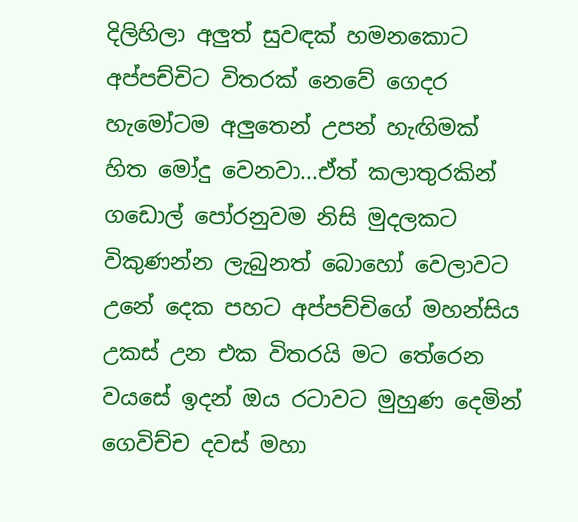දිලිහිලා අලුත් සුවඳක් හමනකොට අප්පච්චිට විතරක් නෙවේ ගෙදර හැමෝටම අලුතෙන් උපන් හැඟිමක් හිත මෝදු වෙනවා...ඒත් කලාතුරකින් ගඩොල් පෝරනුවම නිසි මුදලකට විකුණන්න ලැබුනත් බොහෝ වෙලාවට උනේ දෙක පහට අප්පච්චිගේ මහන්සිය උකස් උන එක විතරයි මට තේරෙන වයසේ ඉදන් ඔය රටාවට මුහුණ දෙමින් ගෙවිච්ච දවස් මහා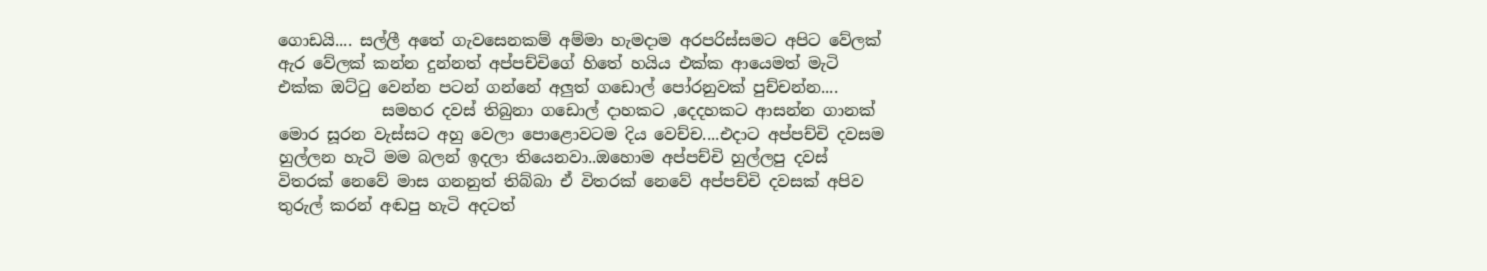ගොඩයි.... සල්ලී අතේ ගැවසෙනකම් අම්මා හැමදාම අරපරිස්සමට අපිට වේලක් ඇර වේලක් කන්න දුන්නත් අප්පච්චිගේ හිතේ හයිය එක්ක ආයෙමත් මැටි එක්ක ඔට්ටු වෙන්න පටන් ගන්නේ අලුත් ගඩොල් පෝරනුවක් පුච්චන්න....
             සමහර දවස් තිබුනා ගඩොල් දාහකට ,දෙදහකට ආසන්න ගානක් මොර සූරන වැස්සට අහු වෙලා පොළොවටම දිය වෙච්ච....එදාට අප්පච්චි දවසම හුල්ලන හැටි මම බලන් ඉදලා තියෙනවා..ඔහොම අප්පච්චි හුල්ලපු දවස් විතරක් නෙවේ මාස ගනනුත් තිබ්බා ඒ විතරක් නෙවේ අප්පච්චි දවසක් අපිව තුරුල් කරන් අඬපු හැටි අදටත්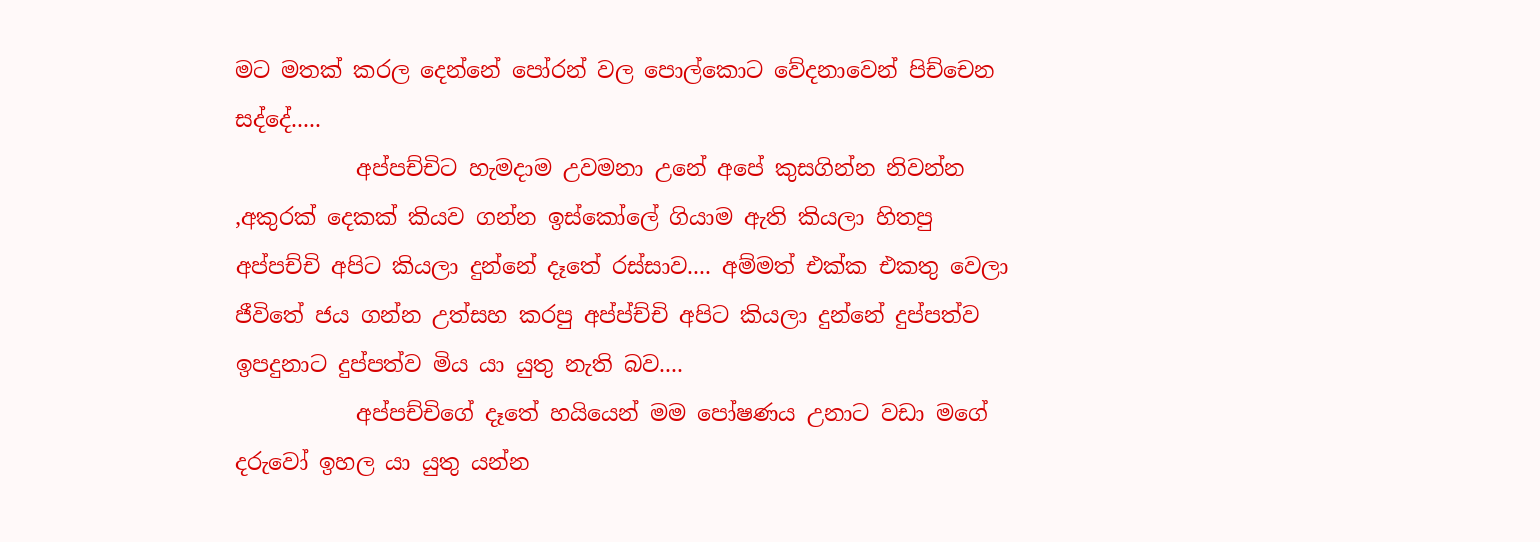මට මතක් කරල දෙන්නේ පෝරන් වල පොල්කොට වේදනාවෙන් පිච්චෙන සද්දේ.....
           අප්පච්චිට හැමදාම උවමනා උනේ අපේ කුසගින්න නිවන්න ,අකුරක් දෙකක් කියව ගන්න ඉස්කෝලේ ගියාම ඇති කියලා හිතපු අප්පච්චි අපිට කියලා දුන්නේ දෑතේ රස්සාව.... අම්මත් එක්ක එකතු වෙලා ජීවිතේ ජය ගන්න උත්සහ කරපු අප්ප්ච්චි අපිට කියලා දුන්නේ දුප්පත්ව ඉපදුනාට දුප්පත්ව මිය යා යුතු නැති බව....
           අප්පච්චිගේ දෑතේ හයියෙන් මම පෝෂණය උනාට වඩා මගේ දරුවෝ ඉහල යා යුතු යන්න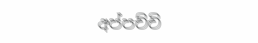අප්පච්චි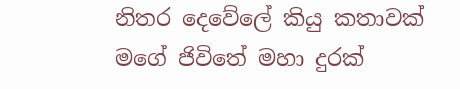නිතර දෙවේලේ කියු කතාවක් මගේ ජිවිතේ මහා දුරක්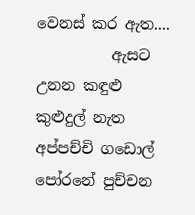වෙනස් කර ඇත....
          ඇසට උනන කඳුළු කුළුදුල් නැත අප්පච්චි ගඩොල් පෝරනේ පුච්චන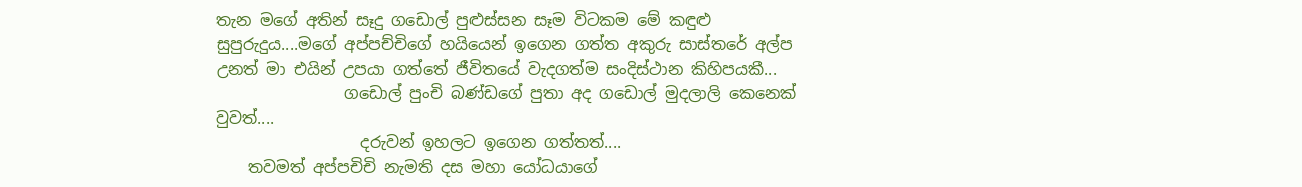තැන මගේ අතින් සෑදු ගඩොල් පුළුස්සන සෑම විටකම මේ කඳුළු සුපුරුදුය....මගේ අප්පච්චිගේ හයියෙන් ඉගෙන ගත්ත අකුරු සාස්තරේ අල්ප උනත් මා එයින් උපයා ගත්තේ ජීවිතයේ වැදගත්ම සංදිස්ථාන කිහිපයකී...
                ගඩොල් පුංචි බණ්ඩගේ පුතා අද ගඩොල් මුදලාලි කෙනෙක් වුවත්....
                  දරුවන් ඉහලට ඉගෙන ගත්තත්....
    තවමත් අප්පචිචි නැමති දස මහා යෝධයාගේ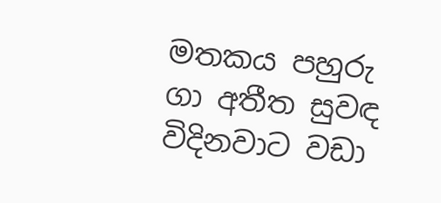මතකය පහුරු ගා අතීත සුවඳ විදිනවාට වඩා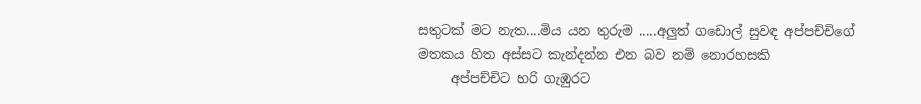සතුටක් මට නැත....මිය යන තුරුම .....අලුත් ගඩොල් සුවඳ අප්පච්චිගේ මතකය හිත අස්සට කැන්දන්න එන බව නම් නොරහසකි
     අප්පච්චිට හරි ගැඹුරට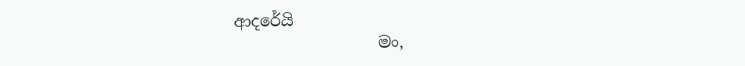ආදරේයි
                  මං,